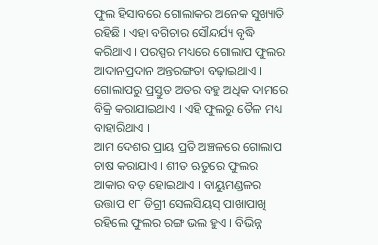ଫୁଲ ହିସାବରେ ଗୋଲାକର ଅନେକ ସୁଖ୍ୟାତି ରହିଛି । ଏହା ବଗିଚାର ସୌନ୍ଦର୍ଯ୍ୟ ବୃଦ୍ଧି କରିଥାଏ । ପରସ୍ପର ମଧ୍ୟରେ ଗୋଲାପ ଫୁଲର ଆଦାନପ୍ରଦାନ ଅନ୍ତରଙ୍ଗତା ବଢ଼ାଇଥାଏ । ଗୋଲାପରୁ ପ୍ରସ୍ତୁତ ଅତର ବହୁ ଅଧିକ ଦାମରେ ବିକ୍ରି କରାଯାଇଥାଏ । ଏହି ଫୁଲରୁ ତୈଳ ମଧ୍ୟ ବାହାରିଥାଏ ।
ଆମ ଦେଶର ପ୍ରାୟ ପ୍ରତି ଅଞ୍ଚଳରେ ଗୋଲାପ ଚାଷ କରାଯାଏ । ଶୀତ ଋତୁରେ ଫୁଲର ଆକାର ବଡ଼ ହୋଇଥାଏ । ବାୟୁମଣ୍ଡଳର ଉତ୍ତାପ ୧୮ ଡିଗ୍ରୀ ସେଲସିୟସ୍ ପାଖାପାଖି ରହିଲେ ଫୁଲର ରଙ୍ଗ ଭଲ ହୁଏ । ବିଭିନ୍ନ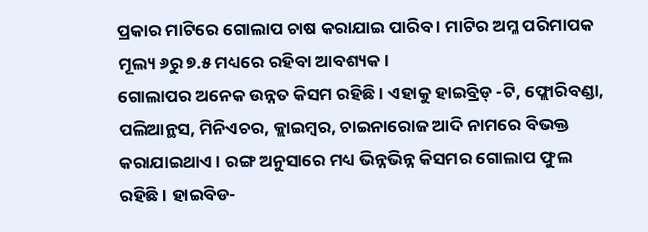ପ୍ରକାର ମାଟିରେ ଗୋଲାପ ଚାଷ କରାଯାଇ ପାରିବ । ମାଟିର ଅମ୍ଳ ପରିମାପକ ମୂଲ୍ୟ ୬ରୁ ୭.୫ ମଧ୍ୟରେ ରହିବା ଆବଶ୍ୟକ ।
ଗୋଲାପର ଅନେକ ଉନ୍ନତ କିସମ ରହିଛି । ଏହାକୁ ହାଇବ୍ରିଡ୍ -ଟି, ଫ୍ଲୋରିବଣ୍ଡା, ପଲିଆନ୍ଥସ, ମିନିଏଚର, କ୍ଲାଇମ୍ବର, ଚାଇନାରୋଜ ଆଦି ନାମରେ ବିଭକ୍ତ କରାଯାଇଥାଏ । ରଙ୍ଗ ଅନୁସାରେ ମଧ୍ୟ ଭିନ୍ନଭିନ୍ନ କିସମର ଗୋଲାପ ଫୁଲ ରହିଛି । ହାଇବିଡ-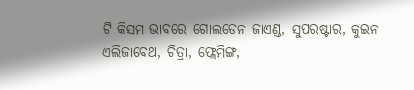ଟି କିସମ ଭାବରେ ଗୋଲଡେନ ଜାଏଣ୍ଡ, ସୁପରଷ୍ଟାର, କୁଇନ ଏଲିଜାବେଥ, ଚିତ୍ରା, ଫ୍ଲେମିଙ୍ଗ,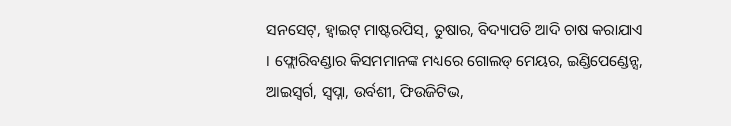ସନସେଟ୍, ହ୍ୱାଇଟ୍ ମାଷ୍ଟରପିସ୍, ତୁଷାର, ବିଦ୍ୟାପତି ଆଦି ଚାଷ କରାଯାଏ । ଫ୍ଲୋରିବଣ୍ଡାର କିସମମାନଙ୍କ ମଧ୍ୟରେ ଗୋଲଡ୍ ମେୟର, ଇଣ୍ଡିପେଣ୍ଡେନ୍ସ, ଆଇସ୍ବର୍ଗ, ସ୍ୱପ୍ନା, ଉର୍ବଶୀ, ଫିଉଜିଟିଭ,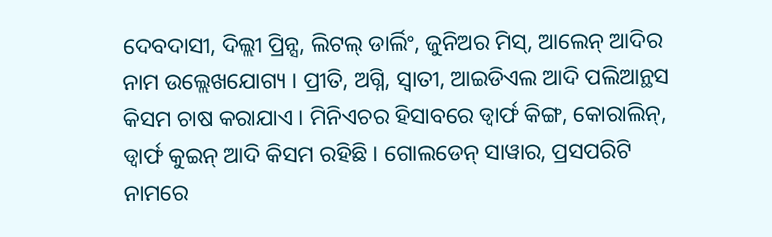ଦେବଦାସୀ, ଦିଲ୍ଲୀ ପ୍ରିନ୍ସ, ଲିଟଲ୍ ଡାର୍ଲିଂ, ଜୁନିଅର ମିସ୍, ଆଲେନ୍ ଆଦିର ନାମ ଉଲ୍ଲେଖଯୋଗ୍ୟ । ପ୍ରୀତି, ଅଗ୍ନି, ସ୍ୱାତୀ, ଆଇଡିଏଲ ଆଦି ପଲିଆନ୍ଥସ କିସମ ଚାଷ କରାଯାଏ । ମିନିଏଚର ହିସାବରେ ଡ୍ୱାର୍ଫ କିଙ୍ଗ, କୋରାଲିନ୍, ଡ୍ୱାର୍ଫ କୁଇନ୍ ଆଦି କିସମ ରହିଛି । ଗୋଲଡେନ୍ ସାୱାର, ପ୍ରସପରିଟି ନାମରେ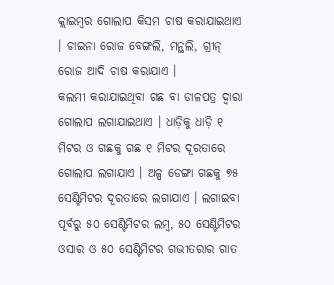କ୍ଲାଇମ୍ବର ଗୋଲାପ କିସମ ଚାଷ କରାଯାଇଥାଏ । ଚାଇନା ରୋଜ ବେଙ୍ଗଲି, ମନ୍ଥଲି, ଗ୍ରୀନ୍ ରୋଜ ଆଦି ଚାଷ କରାଯାଏ ।
କଲମୀ କରାଯାଇଥିବା ଗଛ ବା ଡାଳପତ୍ର ଦ୍ୱାରା ଗୋଲାପ ଲଗାଯାଇଥାଏ । ଧାଡ଼ିକୁ ଧାଡ଼ି ୧ ମିଟର ଓ ଗଛକୁ ଗଛ ୧ ମିଟର ଦୂରତାରେ ଗୋଲାପ ଲଗାଯାଏ । ଅଳ୍ପ ଡେଙ୍ଗା ଗଛକୁ ୭୫ ସେଣ୍ଟିମିଟର ଦୂରତାରେ ଲଗାଯାଏ । ଲଗାଇବା ପୂର୍ବରୁ ୫୦ ସେଣ୍ଟିମିଟର ଲମ୍ବ, ୫୦ ସେଣ୍ଟିମିଟର ଓସାର ଓ ୫୦ ସେଣ୍ଟିମିଟର ଗଭୀତରାର ଗାତ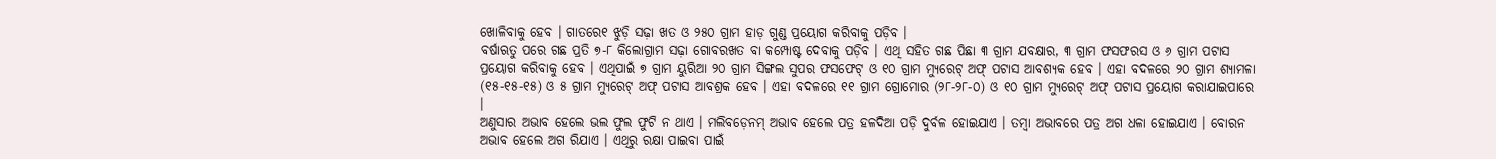ଖୋଳିବାକୁ ହେବ । ଗାତରେ୧ ଝୁଡ଼ି ସଢ଼ା ଖତ ଓ ୨୫୦ ଗ୍ରାମ ହାଡ଼ ଗୁଣ୍ଡ ପ୍ରୟୋଗ କରିବାକୁ ପଡ଼ିବ ।
ବର୍ଷାଋତୁ ପରେ ଗଛ ପ୍ରତି ୭-୮ କିଲୋଗ୍ରାମ ସଢ଼ା ଗୋବରଖତ ବା କମ୍ପୋଷ୍ଟ ଦେବାକୁ ପଡ଼ିବ । ଏଥି ସହିତ ଗଛ ପିଛା ୩ ଗ୍ରାମ ଯବକ୍ଷାର, ୩ ଗ୍ରାମ ଫସଫରସ ଓ ୬ ଗ୍ରାମ ପଟାସ ପ୍ରୟୋଗ କରିବାକୁ ହେବ । ଏଥିପାଇଁ ୭ ଗ୍ରାମ ୟୁରିଆ ୨୦ ଗ୍ରାମ ସିଙ୍ଗଲ ସୁପର ଫସଫେଟ୍ ଓ ୧୦ ଗ୍ରାମ ମ୍ୟୁରେଟ୍ ଅଫ୍ ପଟାସ ଆବଶ୍ୟକ ହେବ । ଏହା ବଦଳରେ ୨୦ ଗ୍ରାମ ଶ୍ୟାମଳା (୧୫-୧୫-୧୫) ଓ ୫ ଗ୍ରାମ ମ୍ୟୁରେଟ୍ ଅଫ୍ ପଟାସ ଆବଶ୍ରକ ହେବ । ଏହା ବଦଳରେ ୧୧ ଗ୍ରାମ ଗ୍ରୋମୋର (୨୮-୨୮-୦) ଓ ୧୦ ଗ୍ରାମ ମ୍ୟୁରେଟ୍ ଅଫ୍ ପଟାସ ପ୍ରୟୋଗ କରାଯାଇପାରେ ।
ଅଣୁସାର ଅଭାବ ହେଲେ ଭଲ ଫୁଲ ଫୁଟି ନ ଥାଏ । ମଲିବଡ଼େନମ୍ ଅଭାବ ହେଲେ ପତ୍ର ହଳଦିଆ ପଡ଼ି ଦୁର୍ବଳ ହୋଇଯାଏ । ତମ୍ବା ଅଭାବରେ ପତ୍ର ଅଗ ଧଳା ହୋଇଯାଏ । ବୋରନ ଅଭାବ ହେଲେ ଅଗ ରିଯାଏ । ଏଥିରୁ ରକ୍ଷା ପାଇବା ପାଇଁ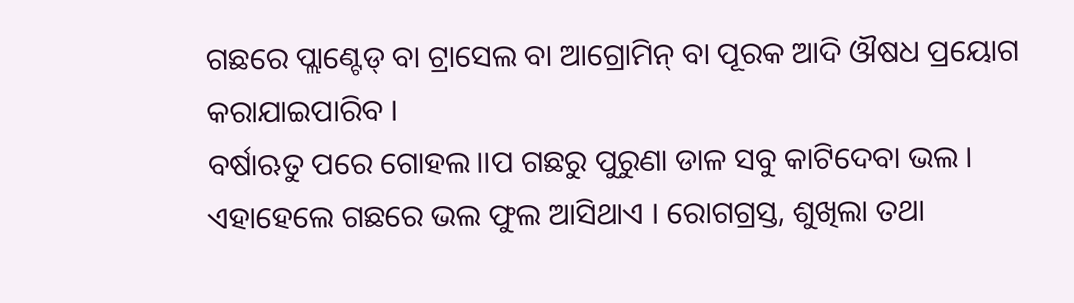ଗଛରେ ପ୍ଲାଣ୍ଟେଡ୍ ବା ଟ୍ରାସେଲ ବା ଆଗ୍ରୋମିନ୍ ବା ପୂରକ ଆଦି ଔଷଧ ପ୍ରୟୋଗ କରାଯାଇପାରିବ ।
ବର୍ଷାଋତୁ ପରେ ଗୋହଲ।।ପ ଗଛରୁ ପୁରୁଣା ଡାଳ ସବୁ କାଟିଦେବା ଭଲ । ଏହାହେଲେ ଗଛରେ ଭଲ ଫୁଲ ଆସିଥାଏ । ରୋଗଗ୍ରସ୍ତ, ଶୁଖିଲା ତଥା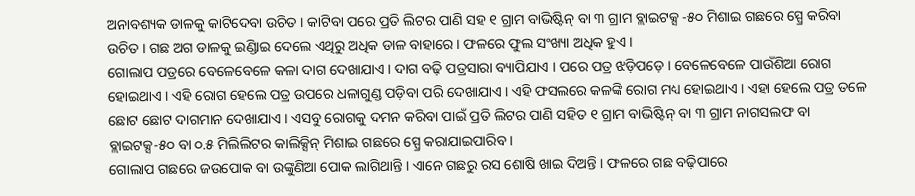ଅନାବଶ୍ୟକ ଡାଳକୁ କାଟିଦେବା ଉଚିତ । କାଟିବା ପରେ ପ୍ରତି ଲିଟର ପାଣି ସହ ୧ ଗ୍ରାମ ବାଭିଷ୍ଟିନ୍ ବା ୩ ଗ୍ରାମ ବ୍ଲାଇଟକ୍ସ -୫୦ ମିଶାଇ ଗଛରେ ସ୍ପ୍ରେ କରିବା ଉଚିତ । ଗଛ ଅଗ ଡାଳକୁ ଇିଣ୍ଡାଇ ଦେଲେ ଏଥିରୁ ଅଧିକ ଡାଳ ବାହାରେ । ଫଳରେ ଫୁଲ ସଂଖ୍ୟା ଅଧିକ ହୁଏ ।
ଗୋଲାପ ପତ୍ରରେ ବେଳେବେଳେ କଳା ଦାଗ ଦେଖାଯାଏ । ଦାଗ ବଢ଼ି ପତ୍ରସାରା ବ୍ୟାପିଯାଏ । ପରେ ପତ୍ର ଝଡ଼ିପଡ଼େ । ବେଳେବେଳେ ପାଉଁଶିଆ ରୋଗ ହୋଇଥାଏ । ଏହି ରୋଗ ହେଲେ ପତ୍ର ଉପରେ ଧଳାଗୁଣ୍ଡ ପଡ଼ିବା ପରି ଦେଖାଯାଏ । ଏହି ଫସଲରେ କଳଙ୍କି ରୋଗ ମଧ୍ୟ ହୋଇଥାଏ । ଏହା ହେଲେ ପତ୍ର ତଳେ ଛୋଟ ଛୋଟ ଦାଗମାନ ଦେଖାଯାଏ । ଏସବୁ ରୋଗକୁ ଦମନ କରିବା ପାଇଁ ପ୍ରତି ଲିଟର ପାଣି ସହିତ ୧ ଗ୍ରାମ ବାଭିଷ୍ଟିନ୍ ବା ୩ ଗ୍ରାମ ନାଗସଲଫ ବା ବ୍ଲାଇଟକ୍ସ-୫୦ ବା ୦.୫ ମିଲିଲିଟର କାଲିକ୍ସିନ୍ ମିଶାଇ ଗଛରେ ସ୍ପ୍ରେ କରାଯାଇପାରିବ ।
ଗୋଲାପ ଗଛରେ ଜଉପୋକ ବା ଉଙ୍କୁଣିଆ ପୋକ ଲାଗିଥାନ୍ତି । ଏାନେ ଗଛରୁ ରସ ଶୋଷି ଖାଇ ଦିଅନ୍ତି । ଫଳରେ ଗଛ ବଢ଼ିପାରେ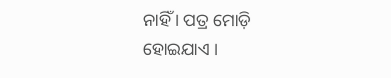ନାହିଁ । ପତ୍ର ମୋଡ଼ି ହୋଇଯାଏ ।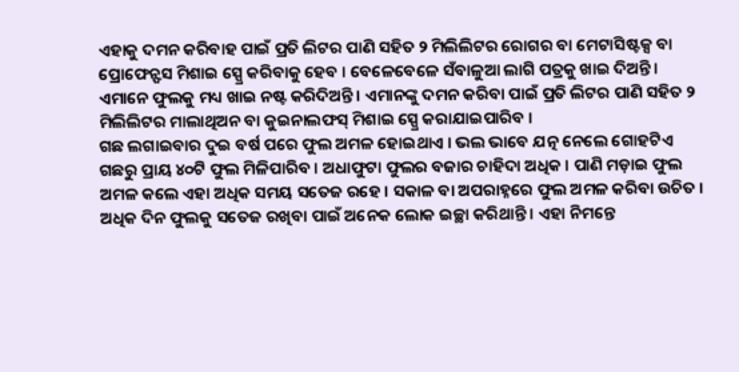ଏହାକୁ ଦମନ କରିବାହ ପାଇଁ ପ୍ରତି ଲିଟର ପାଣି ସହିତ ୨ ମିଲିଲିଟର ରୋଗର ବା ମେଟାସିଷ୍ଟକ୍ସ ବା ପ୍ରୋଫେନ୍ଫସ ମିଶାଇ ସ୍ପ୍ରେ କରିବାକୁ ହେବ । ବେଳେବେଳେ ସଁବାଳୁଆ ଲାଗି ପତ୍ରକୁ ଖାଇ ଦିଅନ୍ତି । ଏମାନେ ଫୁଲକୁ ମଧ୍ୟ ଖାଇ ନଷ୍ଟ କରିଦିଅନ୍ତି । ଏମାନଙ୍କୁ ଦମନ କରିବା ପାଇଁ ପ୍ରତି ଲିଟର ପାଣି ସହିତ ୨ ମିଲିଲିଟର ମାଲାଥିଅନ ବା କୁଇନାଲଫସ୍ ମିଶାଇ ସ୍ପ୍ରେ କରାଯାଇପାରିବ ।
ଗଛ ଲଗାଇବାର ଦୁଇ ବର୍ଷ ପରେ ଫୁଲ ଅମଳ ହୋଇଥାଏ । ଭଲ ଭାବେ ଯତ୍ନ ନେଲେ ଗୋହଟିଏ ଗଛରୁ ପ୍ରାୟ ୪୦ଟି ଫୁଲ ମିଳିପାରିବ । ଅଧାଫୁଟା ଫୁଲର ବଜାର ଚାହିଦା ଅଧିକ । ପାଣି ମଡ଼ାଇ ଫୁଲ ଅମଳ କଲେ ଏହା ଅଧିକ ସମୟ ସତେଜ ରହେ । ସକାଳ ବା ଅପରାହ୍ନରେ ଫୁଲ ଅମଳ କରିବା ଉଚିତ । ଅଧିକ ଦିନ ଫୁଲକୁ ସତେଜ ରଖିବା ପାଇଁ ଅନେକ ଲୋକ ଇଚ୍ଛା କରିଥାନ୍ତି । ଏହା ନିମନ୍ତେ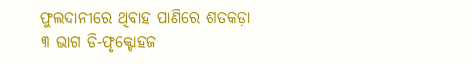ଫୁଲଦାନୀରେ ଥିବାହ ପାଣିରେ ଶତକଡ଼ା ୩ ଭାଗ ଡି-ଫୃକ୍ଟୋହଜ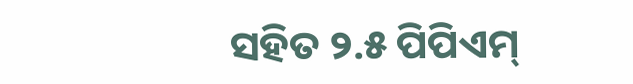ସହିତ ୨.୫ ପିପିଏମ୍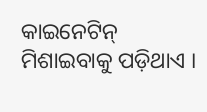କାଇନେଟିନ୍ ମିଶାଇବାକୁ ପଡ଼ିଥାଏ ।